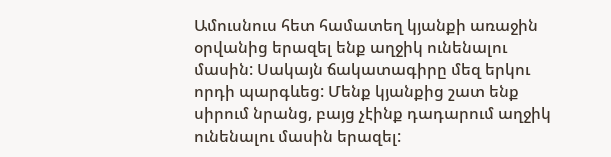Ամուսնուս հետ համատեղ կյանքի առաջին օրվանից երազել ենք աղջիկ ունենալու մասին: Սակայն ճակատագիրը մեզ երկու որդի պարգևեց: Մենք կյանքից շատ ենք սիրում նրանց, բայց չէինք դադարում աղջիկ ունենալու մասին երազել: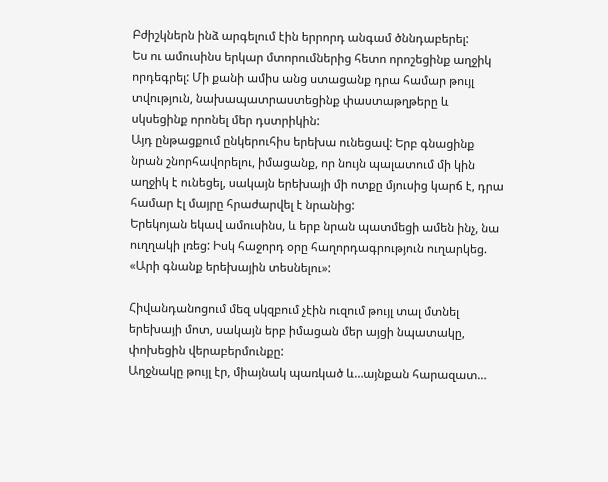Բժիշկներն ինձ արգելում էին երրորդ անգամ ծննդաբերել:
Ես ու ամուսինս երկար մտորումներից հետո որոշեցինք աղջիկ որդեգրել: Մի քանի ամիս անց ստացանք դրա համար թույլ տվություն, նախապատրաստեցինք փաստաթղթերը և սկսեցինք որոնել մեր դստրիկին:
Այդ ընթացքում ընկերուհիս երեխա ունեցավ: Երբ գնացինք նրան շնորհավորելու, իմացանք, որ նույն պալատում մի կին աղջիկ է ունեցել, սակայն երեխայի մի ոտքը մյուսից կարճ է, դրա համար էլ մայրը հրաժարվել է նրանից:
Երեկոյան եկավ ամուսինս, և երբ նրան պատմեցի ամեն ինչ, նա ուղղակի լռեց: Իսկ հաջորդ օրը հաղորդագրություն ուղարկեց.
«Արի գնանք երեխային տեսնելու»:

Հիվանդանոցում մեզ սկզբում չէին ուզում թույլ տալ մտնել երեխայի մոտ, սակայն երբ իմացան մեր այցի նպատակը, փոխեցին վերաբերմունքը:
Աղջնակը թույլ էր, միայնակ պառկած և…այնքան հարազատ…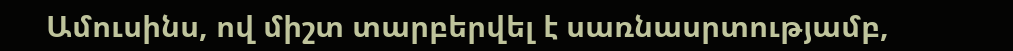Ամուսինս, ով միշտ տարբերվել է սառնասրտությամբ,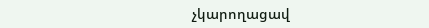չկարողացավ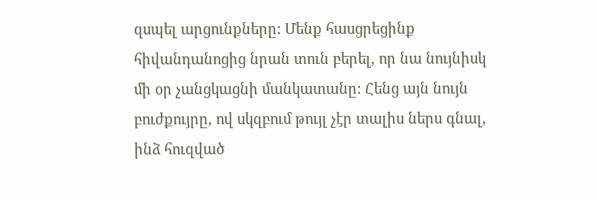զսպել արցունքները: Մենք հասցրեցինք հիվանդանոցից նրան տուն բերել, որ նա նույնիսկ մի օր չանցկացնի մանկատանը: Հենց այն նույն բուժքույրը, ով սկզբում թույլ չէր տալիս ներս գնալ, ինձ հուզված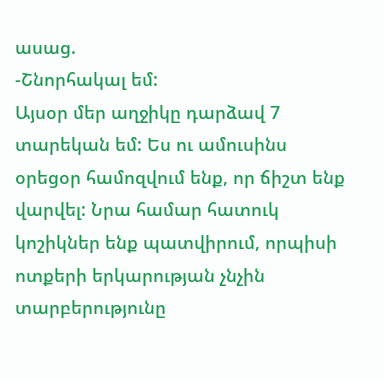ասաց.
-Շնորհակալ եմ:
Այսօր մեր աղջիկը դարձավ 7 տարեկան եմ: Ես ու ամուսինս օրեցօր համոզվում ենք, որ ճիշտ ենք վարվել: Նրա համար հատուկ կոշիկներ ենք պատվիրում, որպիսի ոտքերի երկարության չնչին տարբերությունը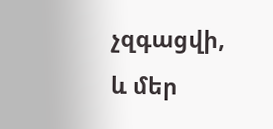չզգացվի, և մեր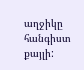աղջիկը հանգիստ քայլի: